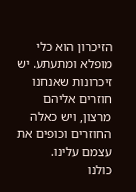הזיכרון הוא כלי מופלא ומתעתע. יש זיכרונות שאנחנו חוזרים אליהם מרצון, ויש כאלה החוזרים וכופים את עצמם עלינו.
כולנו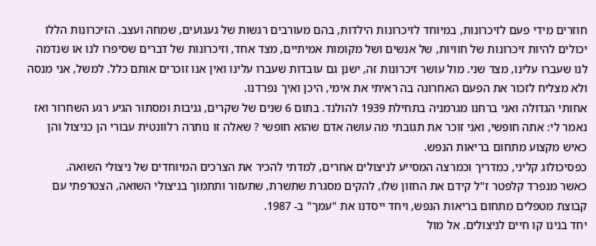חוזרים מידי פעם לזיכרונות, במיוחד לזיכרונות הילדות, בהם מעורבים רגשות של געגועים, שמחה ועצב. הזיכרונות הללו יכולים להיות זיכרונות של חוויות, של אנשים ושל מקומות אמיתיים, מצד אחד, וזיכרונות של דברים שסיפרו לנו או שנדמה לנו שעברו עלינו, מצד שני. מול עושר זיכרונות זה, ישנן גם עובדות שעברו עלינו ואין אנו זוכרים אותם כלל. למשל, אני מנסה ולא מצליח לזכור את הפעם האחרונה בה ראיתי את אימי, היכן ואיך נפרדנו.
אחותי הגדולה ואני ברחנו מגרמניה בתחילת 1939 להולנד. בתום 6 שנים של שקרים, גניבות ומסתור הגיע רגע השחרור ואז נאמר לי: אתה חופשי, ואני זוכר את תגובתי מה עושה אדם שהוא חופשי ? שאלה זו נותרה רלוונטית עבורי הן כניצול והן כאיש מקצוע מתחום בריאות הנפש.
כפסיכולוג קליני, כמדריך וכמרצה המסייע לניצולים אחרים, למדתי להכיר את הצרכים המיוחדים של ניצולי השואה.
כאשר מנפרד קלפטר ז"ל קידם את החזון שלו, להקים מסגרת שתשרת, שתעזור ותתמוך בניצולי השואה, הצטרפתי עם קבוצת מטפלים מתחום בריאות הנפש, ויחד ייסדנו את "עמך" ב- 1987.
יחד בנינו קו חיים לניצולים. אל מול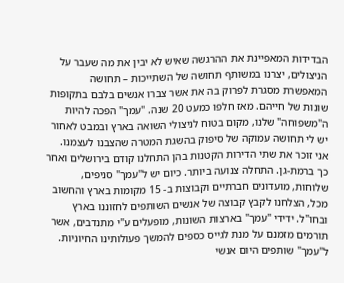הבדידות המאפיינת את ההרגשה שאיש לא יבין את מה שעבר על הניצולים, יצרנו במשותף תחושה של השתייכות – תחושה המאפשרת מסגרת לפרוק בה את אשר צברו אנשים בלבם בתקופות שונות של חייהם. מאז חלפו כמעט 20 שנה. "עמך" הפכה להיות ה"משפוחה" שלנו, מקום בטוח לניצולי השואה בארץ ובמבט לאחור יש לי תחושה עמוקה של סיפוק בהשגת המטרה שהצבנו לעצמנו.
אני זוכר את שתי הדירות הקטנות בהן התחלנו קודם בירושלים ואחר כך ברמת-גן. התחלה צנועה ביותר. כיום יש ל"עמך" סניפים, שלוחות, מועדונים חברתיים וקבוצות ב- 15 מקומות בארץ והחשוב מכל, הצלחנו לקבץ קבוצה של אנשים השותפים לחזוננו בארץ ובחו"ל. ידידי "עמך" בארצות השונות, מופעלים ע"י מתנדבים, אשר תורמים מזמנם על מנת לגייס כספים להמשך פעולותינו החיוניות.
ל"עמך" שותפים היום אנשי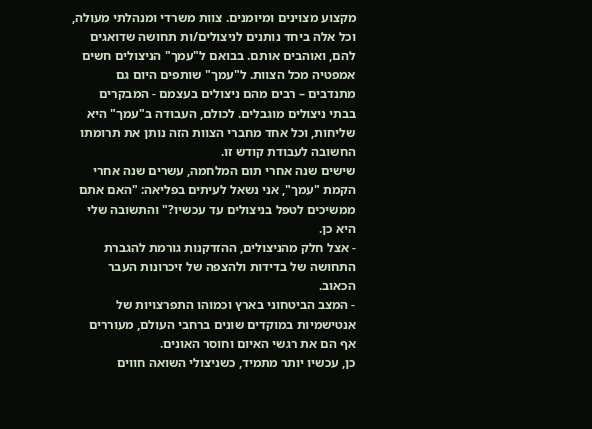מקצוע מצוינים ומיומנים. צוות משרדי ומנהלתי מעולה, וכל אלה ביחד נותנים לניצולים/ות תחושה שדואגים להם, ואוהבים אותם. בבואם ל"עמך" הניצולים חשים אמפטיה מכל הצוות. ל"עמך" שותפים היום גם מתנדבים – רבים מהם ניצולים בעצמם - המבקרים בבתי ניצולים מוגבלים. לכולם, העבודה ב"עמך" היא שליחות, וכל אחד מחברי הצוות הזה נותן את תרומתו החשובה לעבודת קודש זו.
שישים שנה אחרי תום המלחמה, עשרים שנה אחרי הקמת "עמך", אני נשאל לעיתים בפליאה: "האם אתם ממשיכים לטפל בניצולים עד עכשיו?" והתשובה שלי היא כן.
- אצל חלק מהניצולים, ההזדקנות גורמת להגברת התחושה של בדידות ולהצפה של זיכרונות העבר הכאוב.
- המצב הביטחוני בארץ וכמוהו התפרצויות של אנטישמיות במוקדים שונים ברחבי העולם, מעוררים אף הם את רגשי האיום וחוסר האונים.
כן, עכשיו יותר מתמיד, כשניצולי השואה חווים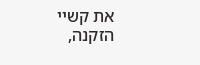את קשיי הזקנה,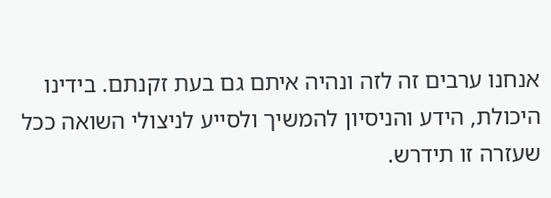אנחנו ערבים זה לזה ונהיה איתם גם בעת זקנתם. בידינו היכולת, הידע והניסיון להמשיך ולסייע לניצולי השואה ככל שעזרה זו תידרש.